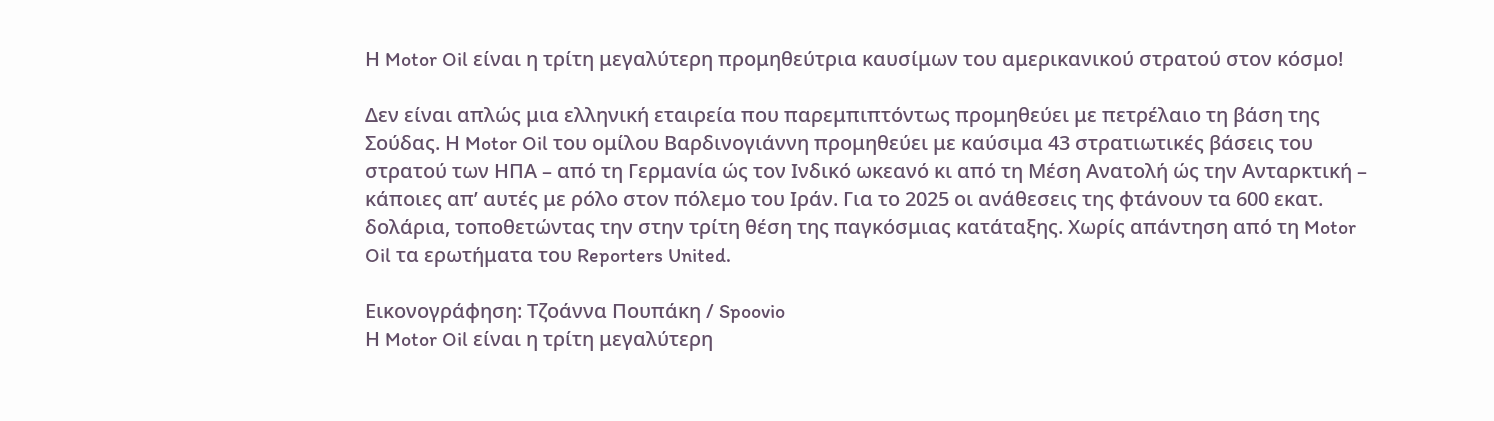Η Motor Oil είναι η τρίτη μεγαλύτερη προμηθεύτρια καυσίμων του αμερικανικού στρατού στον κόσμο!

Δεν είναι απλώς μια ελληνική εταιρεία που παρεμπιπτόντως προμηθεύει με πετρέλαιο τη βάση της Σούδας. Η Motor Oil του ομίλου Βαρδινογιάννη προμηθεύει με καύσιμα 43 στρατιωτικές βάσεις του στρατού των ΗΠΑ – από τη Γερμανία ώς τον Ινδικό ωκεανό κι από τη Μέση Ανατολή ώς την Ανταρκτική – κάποιες απ’ αυτές με ρόλο στον πόλεμο του Ιράν. Για το 2025 οι ανάθεσεις της φτάνουν τα 600 εκατ. δολάρια, τοποθετώντας την στην τρίτη θέση της παγκόσμιας κατάταξης. Χωρίς απάντηση από τη Motor Oil τα ερωτήματα του Reporters United.

Εικονογράφηση: Τζοάννα Πουπάκη / Spoovio
Η Motor Oil είναι η τρίτη μεγαλύτερη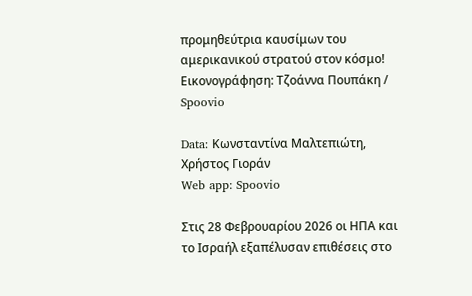προμηθεύτρια καυσίμων του αμερικανικού στρατού στον κόσμο!
Εικονογράφηση: Τζοάννα Πουπάκη / Spoovio

Data: Κωνσταντίνα Μαλτεπιώτη, Χρήστος Γιοράν
Web app: Spoovio

Στις 28 Φεβρουαρίου 2026 οι ΗΠΑ και το Ισραήλ εξαπέλυσαν επιθέσεις στο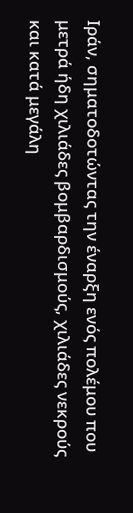Ιράν, σηματοδοτώντας την έναρξη ενός πολέμου που μετρά ήδη χιλιάδες βομβαρδισμούς, χιλιάδες νεκρούς και κατά μεγάλη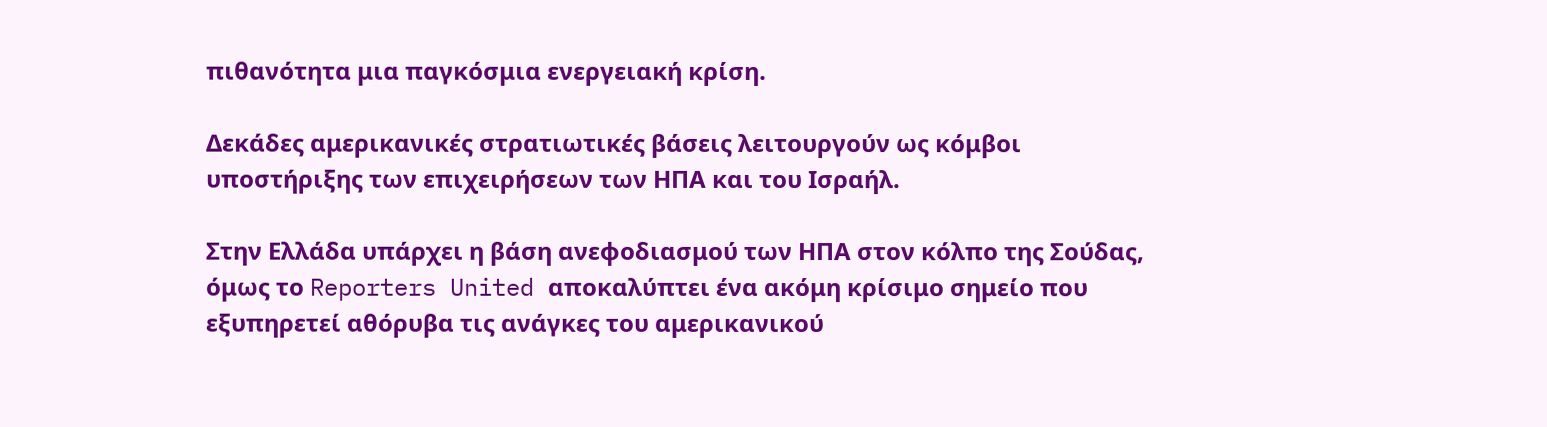πιθανότητα μια παγκόσμια ενεργειακή κρίση.

Δεκάδες αμερικανικές στρατιωτικές βάσεις λειτουργούν ως κόμβοι υποστήριξης των επιχειρήσεων των ΗΠΑ και του Ισραήλ.

Στην Ελλάδα υπάρχει η βάση ανεφοδιασμού των ΗΠΑ στον κόλπο της Σούδας, όμως το Reporters United αποκαλύπτει ένα ακόμη κρίσιμο σημείο που εξυπηρετεί αθόρυβα τις ανάγκες του αμερικανικού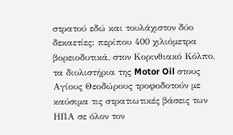στρατού εδώ και τουλάχιστον δύο δεκαετίες: περίπου 400 χιλιόμετρα βορειοδυτικά, στον Κορινθιακό Κόλπο, τα διυλιστήρια της Motor Oil στους Αγίους Θεοδώρους τροφοδοτούν με καύσιμα τις στρατιωτικές βάσεις των ΗΠΑ σε όλον τον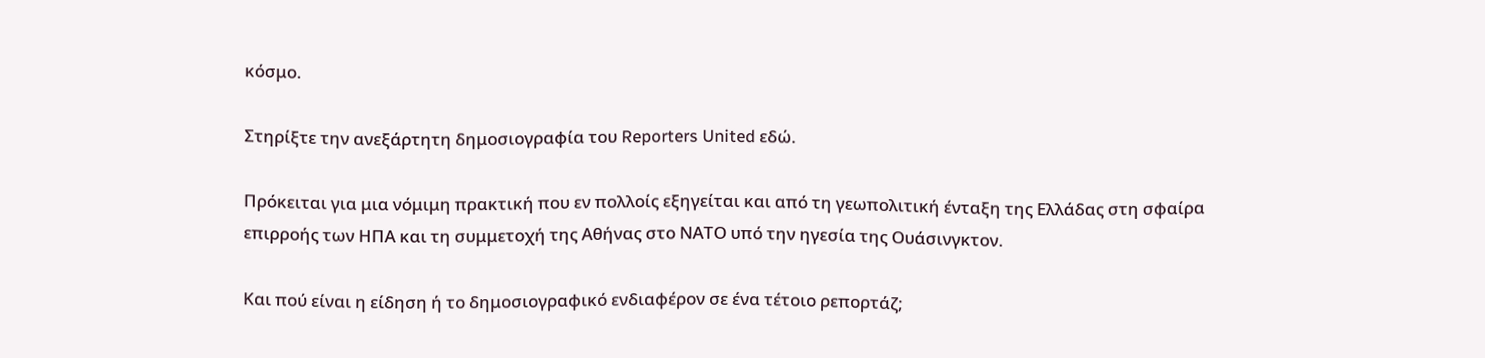κόσμο.

Στηρίξτε την ανεξάρτητη δημοσιογραφία του Reporters United εδώ.

Πρόκειται για μια νόμιμη πρακτική που εν πολλοίς εξηγείται και από τη γεωπολιτική ένταξη της Ελλάδας στη σφαίρα επιρροής των ΗΠΑ και τη συμμετοχή της Αθήνας στο ΝΑΤΟ υπό την ηγεσία της Ουάσινγκτον.

Και πού είναι η είδηση ή το δημοσιογραφικό ενδιαφέρον σε ένα τέτοιο ρεπορτάζ;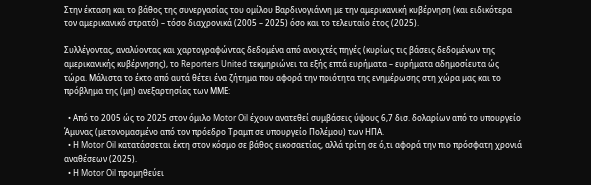Στην έκταση και το βάθος της συνεργασίας του ομίλου Βαρδινογιάννη με την αμερικανική κυβέρνηση (και ειδικότερα τον αμερικανικό στρατό) – τόσο διαχρονικά (2005 – 2025) όσο και το τελευταίο έτος (2025).

Συλλέγοντας, αναλύοντας και χαρτογραφώντας δεδομένα από ανοιχτές πηγές (κυρίως τις βάσεις δεδομένων της αμερικανικής κυβέρνησης), το Reporters United τεκμηριώνει τα εξής επτά ευρήματα – ευρήματα αδημοσίευτα ώς τώρα. Μάλιστα το έκτο από αυτά θέτει ένα ζήτημα που αφορά την ποιότητα της ενημέρωσης στη χώρα μας και το πρόβλημα της (μη) ανεξαρτησίας των ΜΜΕ:

  • Από το 2005 ώς το 2025 στον όμιλο Motor Oil έχουν ανατεθεί συμβάσεις ύψους 6,7 δισ. δολαρίων από το υπουργείο Άμυνας (μετονομασμένο από τον πρόεδρο Τραμπ σε υπουργείο Πολέμου) των ΗΠΑ.
  • Η Motor Oil κατατάσσεται έκτη στον κόσμο σε βάθος εικοσαετίας, αλλά τρίτη σε ό,τι αφορά την πιο πρόσφατη χρονιά αναθέσεων (2025).
  • Η Motor Oil προμηθεύει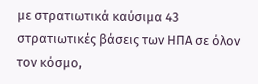με στρατιωτικά καύσιμα 43 στρατιωτικές βάσεις των ΗΠΑ σε όλον τον κόσμο,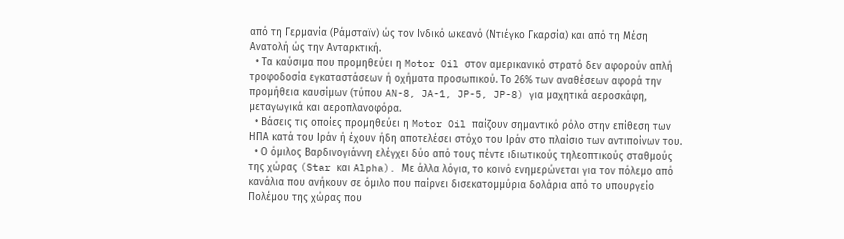από τη Γερμανία (Ράμσταϊν) ώς τον Ινδικό ωκεανό (Ντιέγκο Γκαρσία) και από τη Μέση Ανατολή ώς την Ανταρκτική.
  • Τα καύσιμα που προμηθεύει η Motor Oil στον αμερικανικό στρατό δεν αφορούν απλή τροφοδοσία εγκαταστάσεων ή οχήματα προσωπικού. Το 26% των αναθέσεων αφορά την προμήθεια καυσίμων (τύπου AN-8, JA-1, JP-5, JP-8) για μαχητικά αεροσκάφη, μεταγωγικά και αεροπλανοφόρα.
  • Βάσεις τις οποίες προμηθεύει η Motor Oil παίζουν σημαντικό ρόλο στην επίθεση των ΗΠΑ κατά του Ιράν ή έχουν ήδη αποτελέσει στόχο του Ιράν στο πλαίσιο των αντιποίνων του.
  • Ο όμιλος Βαρδινογιάννη ελέγχει δύο από τους πέντε ιδιωτικούς τηλεοπτικούς σταθμούς της χώρας (Star και Alpha). Με άλλα λόγια, το κοινό ενημερώνεται για τον πόλεμο από κανάλια που ανήκουν σε όμιλο που παίρνει δισεκατομμύρια δολάρια από το υπουργείο Πολέμου της χώρας που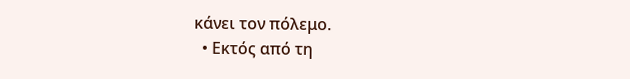κάνει τον πόλεμο.
  • Εκτός από τη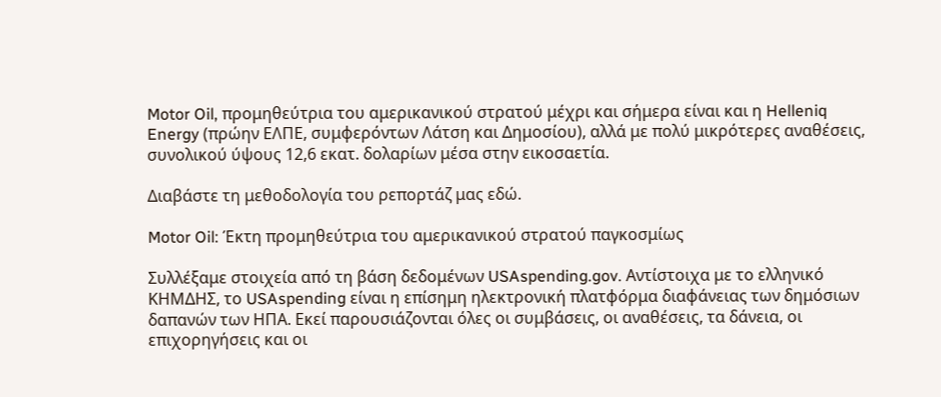Motor Oil, προμηθεύτρια του αμερικανικού στρατού μέχρι και σήμερα είναι και η Helleniq Energy (πρώην ΕΛΠΕ, συμφερόντων Λάτση και Δημοσίου), αλλά με πολύ μικρότερες αναθέσεις, συνολικού ύψους 12,6 εκατ. δολαρίων μέσα στην εικοσαετία.

Διαβάστε τη μεθοδολογία του ρεπορτάζ μας εδώ.

Motor Oil: Έκτη προμηθεύτρια του αμερικανικού στρατού παγκοσμίως

Συλλέξαμε στοιχεία από τη βάση δεδομένων USAspending.gov. Αντίστοιχα με το ελληνικό ΚΗΜΔΗΣ, το USAspending είναι η επίσημη ηλεκτρονική πλατφόρμα διαφάνειας των δημόσιων δαπανών των ΗΠΑ. Εκεί παρουσιάζονται όλες οι συμβάσεις, οι αναθέσεις, τα δάνεια, οι επιχορηγήσεις και οι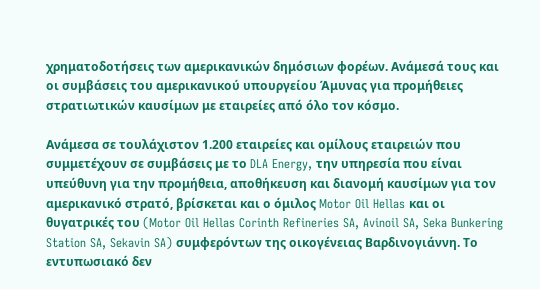χρηματοδοτήσεις των αμερικανικών δημόσιων φορέων. Ανάμεσά τους και οι συμβάσεις του αμερικανικού υπουργείου Άμυνας για προμήθειες στρατιωτικών καυσίμων με εταιρείες από όλο τον κόσμο.

Ανάμεσα σε τουλάχιστον 1.200 εταιρείες και ομίλους εταιρειών που συμμετέχουν σε συμβάσεις με το DLA Energy, την υπηρεσία που είναι υπεύθυνη για την προμήθεια, αποθήκευση και διανομή καυσίμων για τον αμερικανικό στρατό, βρίσκεται και ο όμιλος Motor Oil Hellas και οι θυγατρικές του (Motor Oil Hellas Corinth Refineries SA, Avinoil SA, Seka Bunkering Station SA, Sekavin SA) συμφερόντων της οικογένειας Βαρδινογιάννη. Το εντυπωσιακό δεν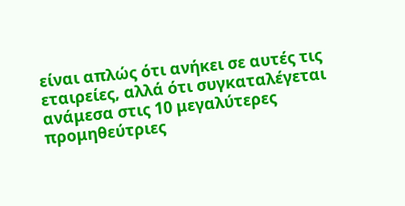είναι απλώς ότι ανήκει σε αυτές τις εταιρείες, αλλά ότι συγκαταλέγεται ανάμεσα στις 10 μεγαλύτερες προμηθεύτριες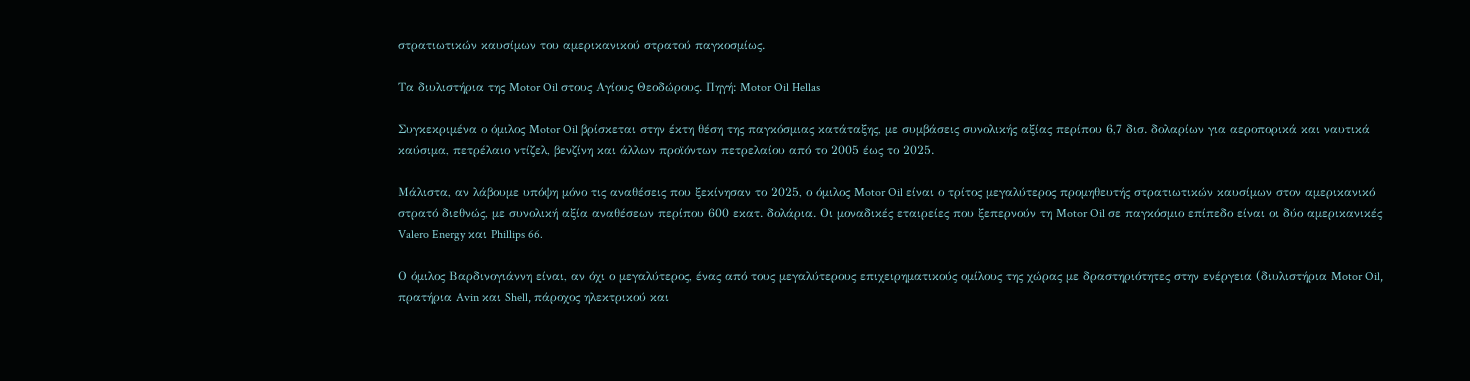στρατιωτικών καυσίμων του αμερικανικού στρατού παγκοσμίως.

Τα διυλιστήρια της Motor Oil στους Αγίους Θεοδώρους. Πηγή: Motor Oil Hellas

Συγκεκριμένα ο όμιλος Motor Oil βρίσκεται στην έκτη θέση της παγκόσμιας κατάταξης, με συμβάσεις συνολικής αξίας περίπου 6,7 δισ. δολαρίων για αεροπορικά και ναυτικά καύσιμα, πετρέλαιο ντίζελ, βενζίνη και άλλων προϊόντων πετρελαίου από το 2005 έως το 2025.

Μάλιστα, αν λάβουμε υπόψη μόνο τις αναθέσεις που ξεκίνησαν το 2025, ο όμιλος Motor Oil είναι ο τρίτος μεγαλύτερος προμηθευτής στρατιωτικών καυσίμων στον αμερικανικό στρατό διεθνώς, με συνολική αξία αναθέσεων περίπου 600 εκατ. δολάρια. Οι μοναδικές εταιρείες που ξεπερνούν τη Motor Oil σε παγκόσμιο επίπεδο είναι οι δύο αμερικανικές Valero Energy και Phillips 66.

Ο όμιλος Βαρδινογιάννη είναι, αν όχι ο μεγαλύτερος, ένας από τους μεγαλύτερους επιχειρηματικούς ομίλους της χώρας με δραστηριότητες στην ενέργεια (διυλιστήρια Motor Oil, πρατήρια Avin και Shell, πάροχος ηλεκτρικού και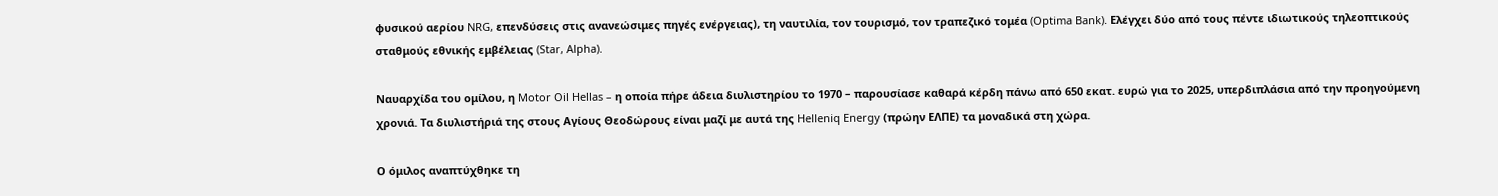φυσικού αερίου NRG, επενδύσεις στις ανανεώσιμες πηγές ενέργειας), τη ναυτιλία, τον τουρισμό, τον τραπεζικό τομέα (Optima Bank). Ελέγχει δύο από τους πέντε ιδιωτικούς τηλεοπτικούς σταθμούς εθνικής εμβέλειας (Star, Alpha).

Ναυαρχίδα του ομίλου, η Motor Oil Hellas – η οποία πήρε άδεια διυλιστηρίου το 1970 – παρουσίασε καθαρά κέρδη πάνω από 650 εκατ. ευρώ για το 2025, υπερδιπλάσια από την προηγούμενη χρονιά. Τα διυλιστήριά της στους Αγίους Θεοδώρους είναι μαζί με αυτά της Helleniq Energy (πρώην ΕΛΠΕ) τα μοναδικά στη χώρα.

Ο όμιλος αναπτύχθηκε τη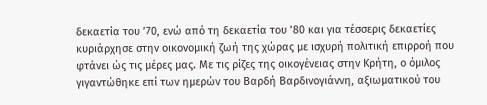δεκαετία του ’70, ενώ από τη δεκαετία του ’80 και για τέσσερις δεκαετίες κυριάρχησε στην οικονομική ζωή της χώρας με ισχυρή πολιτική επιρροή που φτάνει ώς τις μέρες μας. Με τις ρίζες της οικογένειας στην Κρήτη, ο όμιλος γιγαντώθηκε επί των ημερών του Βαρδή Βαρδινογιάννη, αξιωματικού του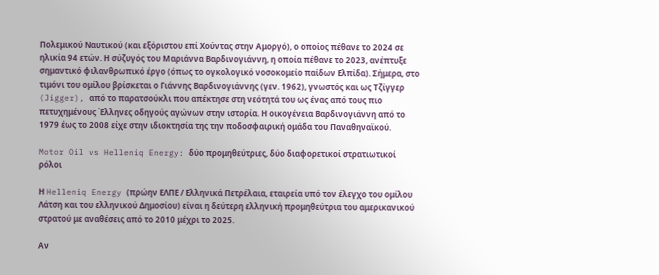Πολεμικού Ναυτικού (και εξόριστου επί Χούντας στην Αμοργό), ο οποίος πέθανε το 2024 σε ηλικία 94 ετών. Η σύζυγός του Μαριάννα Βαρδινογιάννη, η οποία πέθανε το 2023, ανέπτυξε σημαντικό φιλανθρωπικό έργο (όπως το ογκολογικό νοσοκομείο παίδων Ελπίδα). Σήμερα, στο τιμόνι του ομίλου βρίσκεται ο Γιάννης Βαρδινογιάννης (γεν. 1962), γνωστός και ως Τζίγγερ (Jigger), από το παρατσούκλι που απέκτησε στη νεότητά του ως ένας από τους πιο πετυχημένους Έλληνες οδηγούς αγώνων στην ιστορία. Η οικογένεια Βαρδινογιάννη από το 1979 έως το 2008 είχε στην ιδιοκτησία της την ποδοσφαιρική ομάδα του Παναθηναϊκού.

Motor Oil vs Helleniq Energy: δύο προμηθεύτριες, δύο διαφορετικοί στρατιωτικοί ρόλοι

Η Helleniq Energy (πρώην ΕΛΠΕ / Ελληνικά Πετρέλαια, εταιρεία υπό τον έλεγχο του ομίλου Λάτση και του ελληνικού Δημοσίου) είναι η δεύτερη ελληνική προμηθεύτρια του αμερικανικού στρατού με αναθέσεις από το 2010 μέχρι το 2025.

Αν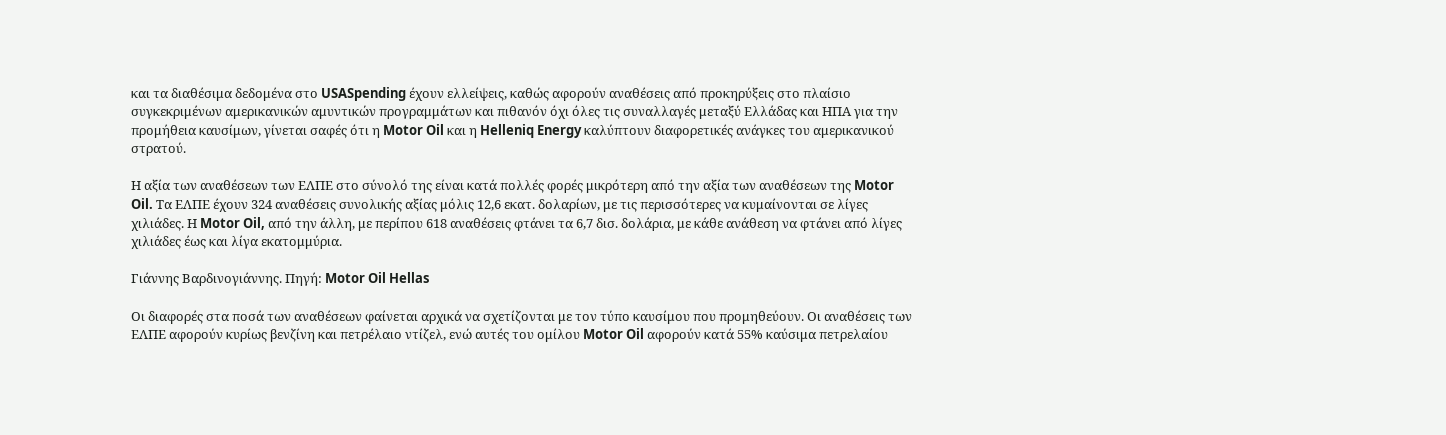και τα διαθέσιμα δεδομένα στο USASpending έχουν ελλείψεις, καθώς αφορούν αναθέσεις από προκηρύξεις στο πλαίσιο συγκεκριμένων αμερικανικών αμυντικών προγραμμάτων και πιθανόν όχι όλες τις συναλλαγές μεταξύ Ελλάδας και ΗΠΑ για την προμήθεια καυσίμων, γίνεται σαφές ότι η Motor Oil και η Helleniq Energy καλύπτουν διαφορετικές ανάγκες του αμερικανικού στρατού.

Η αξία των αναθέσεων των ΕΛΠΕ στο σύνολό της είναι κατά πολλές φορές μικρότερη από την αξία των αναθέσεων της Motor Oil. Τα ΕΛΠΕ έχουν 324 αναθέσεις συνολικής αξίας μόλις 12,6 εκατ. δολαρίων, με τις περισσότερες να κυμαίνονται σε λίγες χιλιάδες. Η Motor Oil, από την άλλη, με περίπου 618 αναθέσεις φτάνει τα 6,7 δισ. δολάρια, με κάθε ανάθεση να φτάνει από λίγες χιλιάδες έως και λίγα εκατομμύρια.

Γιάννης Βαρδινογιάννης. Πηγή: Motor Oil Hellas

Οι διαφορές στα ποσά των αναθέσεων φαίνεται αρχικά να σχετίζονται με τον τύπο καυσίμου που προμηθεύουν. Οι αναθέσεις των ΕΛΠΕ αφορούν κυρίως βενζίνη και πετρέλαιο ντίζελ, ενώ αυτές του ομίλου Motor Oil αφορούν κατά 55% καύσιμα πετρελαίου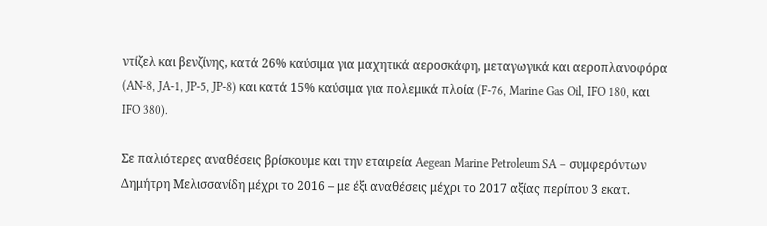ντίζελ και βενζίνης, κατά 26% καύσιμα για μαχητικά αεροσκάφη, μεταγωγικά και αεροπλανοφόρα (AN-8, JA-1, JP-5, JP-8) και κατά 15% καύσιμα για πολεμικά πλοία (F-76, Marine Gas Oil, IFO 180, και IFO 380).

Σε παλιότερες αναθέσεις βρίσκουμε και την εταιρεία Aegean Marine Petroleum SA – συμφερόντων Δημήτρη Μελισσανίδη μέχρι το 2016 – με έξι αναθέσεις μέχρι το 2017 αξίας περίπου 3 εκατ.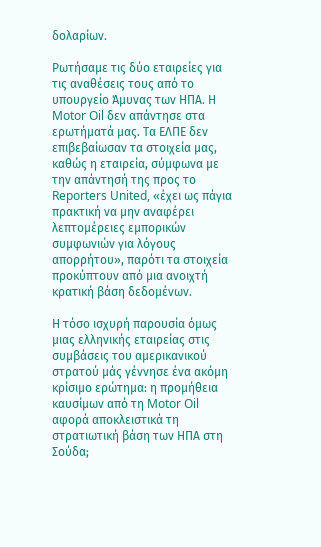δολαρίων.

Ρωτήσαμε τις δύο εταιρείες για τις αναθέσεις τους από το υπουργείο Άμυνας των ΗΠΑ. Η Motor Oil δεν απάντησε στα ερωτήματά μας. Τα ΕΛΠΕ δεν επιβεβαίωσαν τα στοιχεία μας, καθώς η εταιρεία, σύμφωνα με την απάντησή της προς το Reporters United, «έχει ως πάγια πρακτική να μην αναφέρει λεπτομέρειες εμπορικών συμφωνιών για λόγους απορρήτου», παρότι τα στοιχεία προκύπτουν από μια ανοιχτή κρατική βάση δεδομένων.

Η τόσο ισχυρή παρουσία όμως μιας ελληνικής εταιρείας στις συμβάσεις του αμερικανικού στρατού μάς γέννησε ένα ακόμη κρίσιμο ερώτημα: η προμήθεια καυσίμων από τη Motor Oil αφορά αποκλειστικά τη στρατιωτική βάση των ΗΠΑ στη Σούδα;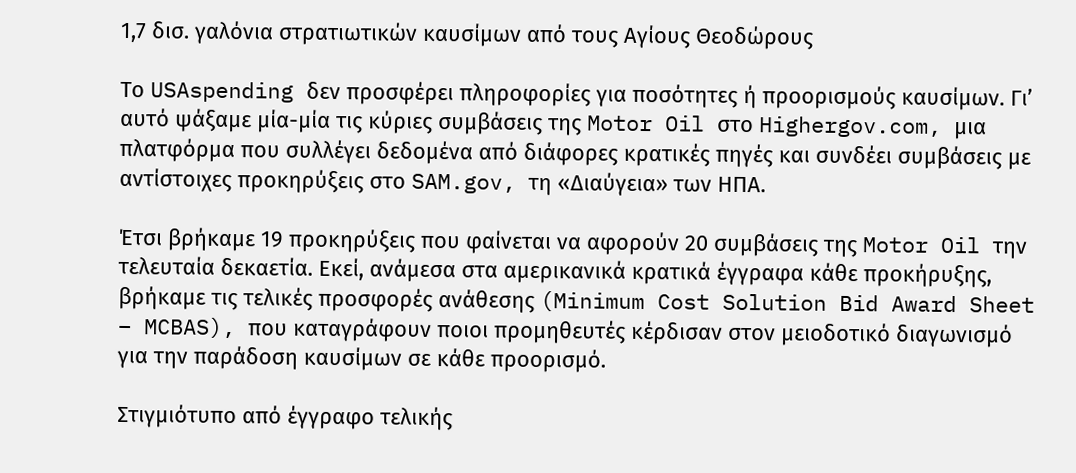1,7 δισ. γαλόνια στρατιωτικών καυσίμων από τους Αγίους Θεοδώρους

Το USAspending δεν προσφέρει πληροφορίες για ποσότητες ή προορισμούς καυσίμων. Γι’ αυτό ψάξαμε μία-μία τις κύριες συμβάσεις της Motor Oil στο Highergov.com, μια πλατφόρμα που συλλέγει δεδομένα από διάφορες κρατικές πηγές και συνδέει συμβάσεις με αντίστοιχες προκηρύξεις στο SAM.gov, τη «Διαύγεια» των ΗΠΑ.

Έτσι βρήκαμε 19 προκηρύξεις που φαίνεται να αφορούν 20 συμβάσεις της Motor Oil την τελευταία δεκαετία. Εκεί, ανάμεσα στα αμερικανικά κρατικά έγγραφα κάθε προκήρυξης, βρήκαμε τις τελικές προσφορές ανάθεσης (Minimum Cost Solution Bid Award Sheet – MCBAS), που καταγράφουν ποιοι προμηθευτές κέρδισαν στον μειοδοτικό διαγωνισμό για την παράδοση καυσίμων σε κάθε προορισμό.

Στιγμιότυπο από έγγραφο τελικής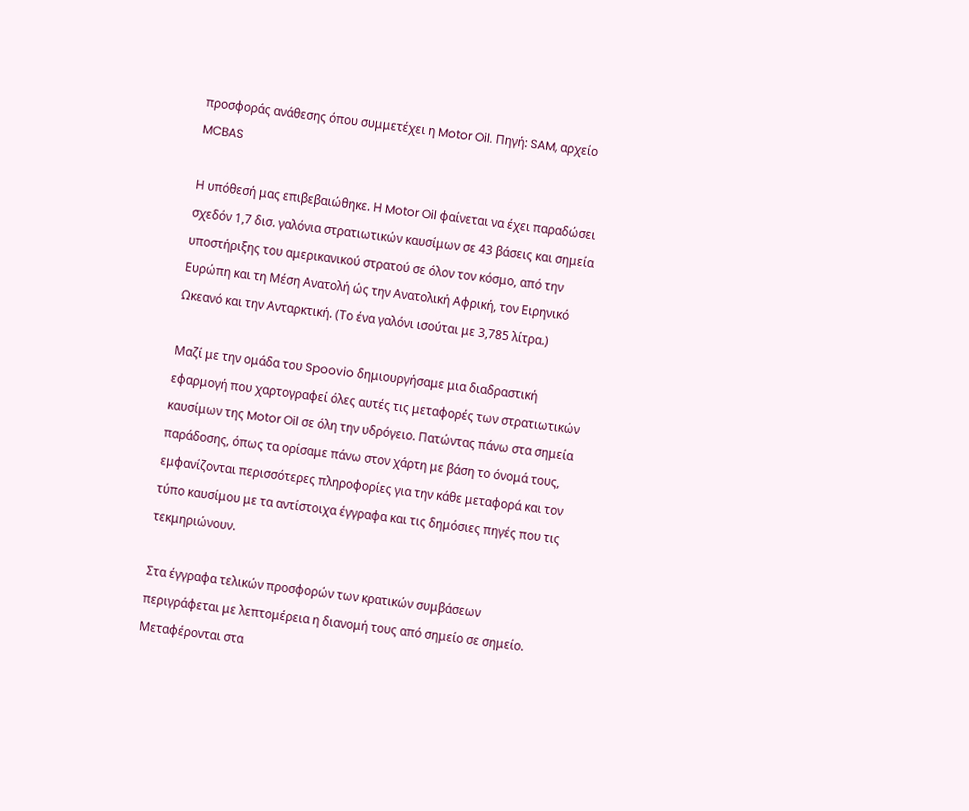προσφοράς ανάθεσης όπου συμμετέχει η Motor Oil. Πηγή: SAM, αρχείο MCBAS

Η υπόθεσή μας επιβεβαιώθηκε. Η Motor Oil φαίνεται να έχει παραδώσει σχεδόν 1,7 δισ. γαλόνια στρατιωτικών καυσίμων σε 43 βάσεις και σημεία υποστήριξης του αμερικανικού στρατού σε όλον τον κόσμο, από την Ευρώπη και τη Μέση Ανατολή ώς την Ανατολική Αφρική, τον Ειρηνικό Ωκεανό και την Ανταρκτική. (Το ένα γαλόνι ισούται με 3,785 λίτρα.)

Μαζί με την ομάδα του Spoovio δημιουργήσαμε μια διαδραστική εφαρμογή που χαρτογραφεί όλες αυτές τις μεταφορές των στρατιωτικών καυσίμων της Motor Oil σε όλη την υδρόγειο. Πατώντας πάνω στα σημεία παράδοσης, όπως τα ορίσαμε πάνω στον χάρτη με βάση το όνομά τους, εμφανίζονται περισσότερες πληροφορίες για την κάθε μεταφορά και τον τύπο καυσίμου με τα αντίστοιχα έγγραφα και τις δημόσιες πηγές που τις τεκμηριώνουν.

Στα έγγραφα τελικών προσφορών των κρατικών συμβάσεων περιγράφεται με λεπτομέρεια η διανομή τους από σημείο σε σημείο. Μεταφέρονται στα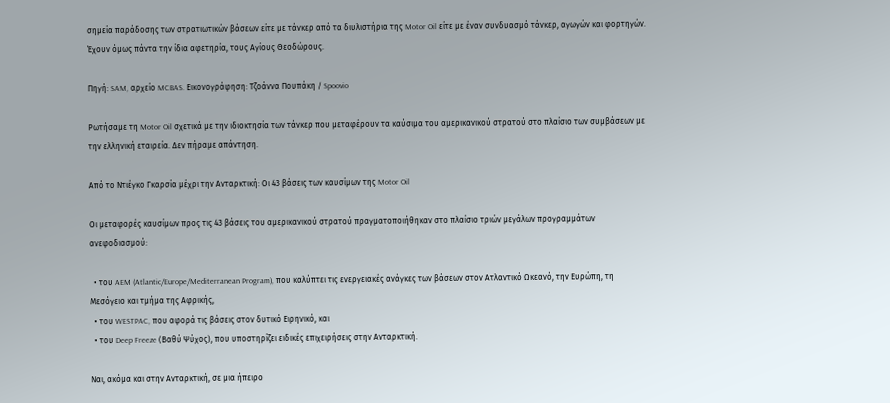σημεία παράδοσης των στρατιωτικών βάσεων είτε με τάνκερ από τα διυλιστήρια της Motor Oil είτε με έναν συνδυασμό τάνκερ, αγωγών και φορτηγών. Έχουν όμως πάντα την ίδια αφετηρία, τους Αγίους Θεοδώρους.

Πηγή: SAM, αρχείο MCBAS. Εικονογράφηση: Τζοάννα Πουπάκη / Spoovio

Ρωτήσαμε τη Motor Oil σχετικά με την ιδιοκτησία των τάνκερ που μεταφέρουν τα καύσιμα του αμερικανικού στρατού στο πλαίσιο των συμβάσεων με την ελληνική εταιρεία. Δεν πήραμε απάντηση.

Από το Ντιέγκο Γκαρσία μέχρι την Ανταρκτική: Οι 43 βάσεις των καυσίμων της Motor Oil

Οι μεταφορές καυσίμων προς τις 43 βάσεις του αμερικανικού στρατού πραγματοποιήθηκαν στο πλαίσιο τριών μεγάλων προγραμμάτων ανεφοδιασμού:

  • του AEM (Atlantic/Europe/Mediterranean Program), που καλύπτει τις ενεργειακές ανάγκες των βάσεων στον Ατλαντικό Ωκεανό, την Ευρώπη, τη Μεσόγειο και τμήμα της Αφρικής,
  • του WESTPAC, που αφορά τις βάσεις στον δυτικό Ειρηνικό, και
  • του Deep Freeze (Βαθύ Ψύχος), που υποστηρίζει ειδικές επιχειρήσεις στην Ανταρκτική.

Ναι, ακόμα και στην Ανταρκτική, σε μια ήπειρο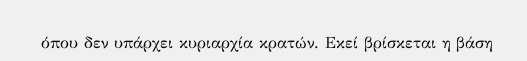όπου δεν υπάρχει κυριαρχία κρατών. Εκεί βρίσκεται η βάση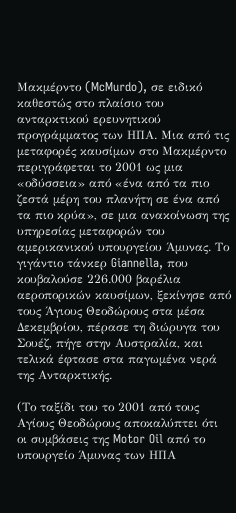Μακμέρντο (McMurdo), σε ειδικό καθεστώς στο πλαίσιο του  ανταρκτικού ερευνητικού προγράμματος των ΗΠΑ. Μια από τις μεταφορές καυσίμων στο Μακμέρντο περιγράφεται το 2001 ως μια «οδύσσεια» από «ένα από τα πιο ζεστά μέρη του πλανήτη σε ένα από τα πιο κρύα», σε μια ανακοίνωση της υπηρεσίας μεταφορών του αμερικανικού υπουργείου Άμυνας. Το γιγάντιο τάνκερ Giannella, που κουβαλούσε 226.000 βαρέλια αεροπορικών καυσίμων, ξεκίνησε από τους Άγιους Θεοδώρους στα μέσα Δεκεμβρίου, πέρασε τη διώρυγα του Σουέζ, πήγε στην Αυστραλία, και τελικά έφτασε στα παγωμένα νερά της Ανταρκτικής.

(Το ταξίδι του το 2001 από τους Αγίους Θεοδώρους αποκαλύπτει ότι οι συμβάσεις της Motor Oil από το υπουργείο Άμυνας των ΗΠΑ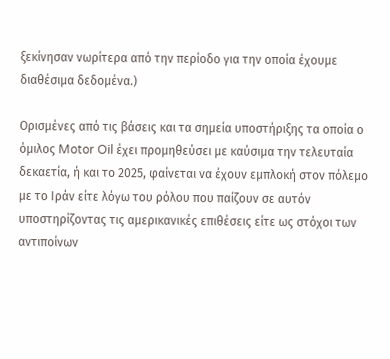ξεκίνησαν νωρίτερα από την περίοδο για την οποία έχουμε διαθέσιμα δεδομένα.)

Ορισμένες από τις βάσεις και τα σημεία υποστήριξης τα οποία ο όμιλος Motor Oil έχει προμηθεύσει με καύσιμα την τελευταία δεκαετία, ή και το 2025, φαίνεται να έχουν εμπλοκή στον πόλεμο με το Ιράν είτε λόγω του ρόλου που παίζουν σε αυτόν υποστηρίζοντας τις αμερικανικές επιθέσεις είτε ως στόχοι των αντιποίνων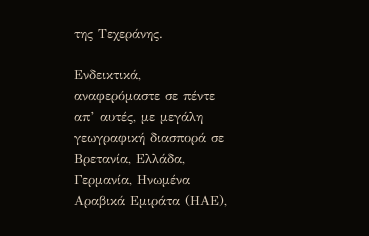της Τεχεράνης.

Ενδεικτικά, αναφερόμαστε σε πέντε απ’ αυτές, με μεγάλη γεωγραφική διασπορά σε Βρετανία, Ελλάδα, Γερμανία, Ηνωμένα Αραβικά Εμιράτα (ΗΑΕ),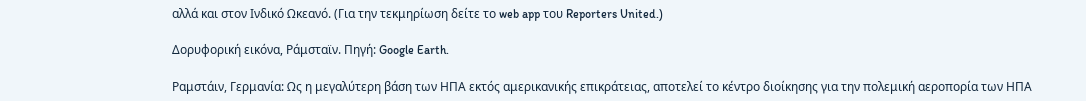αλλά και στον Ινδικό Ωκεανό. (Για την τεκμηρίωση δείτε το web app του Reporters United.)

Δορυφορική εικόνα, Ράμσταϊν. Πηγή: Google Earth.

Ραμστάιν, Γερμανία: Ως η μεγαλύτερη βάση των ΗΠΑ εκτός αμερικανικής επικράτειας, αποτελεί το κέντρο διοίκησης για την πολεμική αεροπορία των ΗΠΑ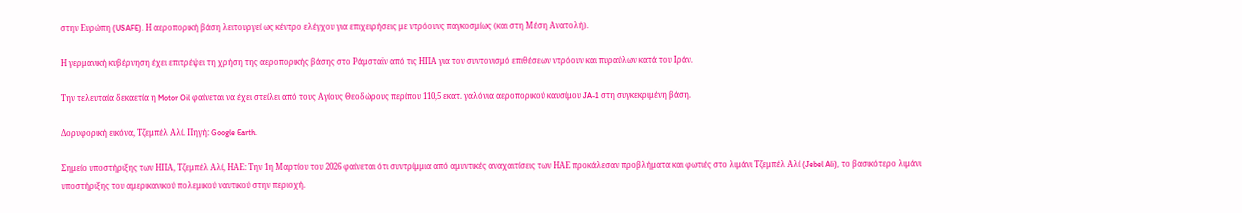στην Ευρώπη (USAFE). Η αεροπορική βάση λειτουργεί ως κέντρο ελέγχου για επιχειρήσεις με ντρόουνς παγκοσμίως (και στη Μέση Ανατολή).

Η γερμανική κυβέρνηση έχει επιτρέψει τη χρήση της αεροπορικής βάσης στο Ράμσταϊν από τις ΗΠΑ για τον συντονισμό επιθέσεων ντρόουν και πυραύλων κατά του Ιράν.

Την τελευταία δεκαετία η Motor Oil φαίνεται να έχει στείλει από τους Αγίους Θεοδώρους περίπου 110,5 εκατ. γαλόνια αεροπορικού καυσίμου JA-1 στη συγκεκριμένη βάση.

Δορυφορική εικόνα, Τζεμπέλ Αλί. Πηγή: Google Earth.

Σημείο υποστήριξης των ΗΠΑ, Τζεμπέλ Αλί, ΗΑΕ: Την 1η Μαρτίου του 2026 φαίνεται ότι συντρίμμια από αμυντικές αναχαιτίσεις των ΗΑΕ προκάλεσαν προβλήματα και φωτιές στο λιμάνι Τζεμπέλ Αλί (Jebel Ali), το βασικότερο λιμάνι υποστήριξης του αμερικανικού πολεμικού ναυτικού στην περιοχή.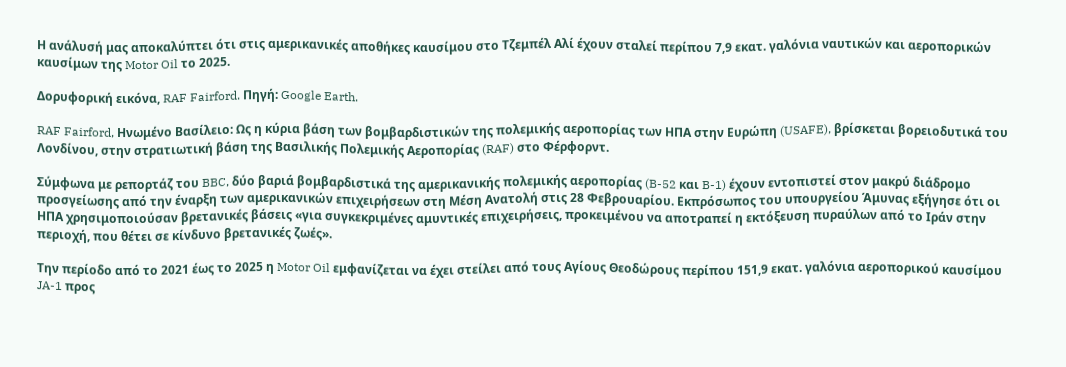Η ανάλυσή μας αποκαλύπτει ότι στις αμερικανικές αποθήκες καυσίμου στο Τζεμπέλ Αλί έχουν σταλεί περίπου 7,9 εκατ. γαλόνια ναυτικών και αεροπορικών καυσίμων της Motor Oil το 2025.

Δορυφορική εικόνα, RAF Fairford. Πηγή: Google Earth.

RAF Fairford, Ηνωμένο Βασίλειο: Ως η κύρια βάση των βομβαρδιστικών της πολεμικής αεροπορίας των ΗΠΑ στην Ευρώπη (USAFE), βρίσκεται βορειοδυτικά του Λονδίνου, στην στρατιωτική βάση της Βασιλικής Πολεμικής Αεροπορίας (RAF) στο Φέρφορντ.

Σύμφωνα με ρεπορτάζ του BBC, δύο βαριά βομβαρδιστικά της αμερικανικής πολεμικής αεροπορίας (B-52 και B-1) έχουν εντοπιστεί στον μακρύ διάδρομο προσγείωσης από την έναρξη των αμερικανικών επιχειρήσεων στη Μέση Ανατολή στις 28 Φεβρουαρίου. Εκπρόσωπος του υπουργείου Άμυνας εξήγησε ότι οι ΗΠΑ χρησιμοποιούσαν βρετανικές βάσεις «για συγκεκριμένες αμυντικές επιχειρήσεις, προκειμένου να αποτραπεί η εκτόξευση πυραύλων από το Ιράν στην περιοχή, που θέτει σε κίνδυνο βρετανικές ζωές».

Την περίοδο από το 2021 έως το 2025 η Motor Oil εμφανίζεται να έχει στείλει από τους Αγίους Θεοδώρους περίπου 151,9 εκατ. γαλόνια αεροπορικού καυσίμου JA-1 προς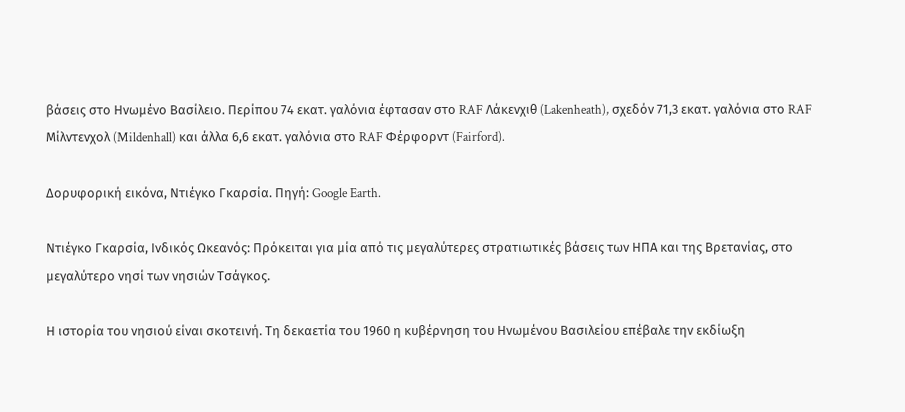βάσεις στο Ηνωμένο Βασίλειο. Περίπου 74 εκατ. γαλόνια έφτασαν στο RAF Λάκενχιθ (Lakenheath), σχεδόν 71,3 εκατ. γαλόνια στο RAF Μίλντενχολ (Mildenhall) και άλλα 6,6 εκατ. γαλόνια στο RAF Φέρφορντ (Fairford).

Δορυφορική εικόνα, Ντιέγκο Γκαρσία. Πηγή: Google Earth.

Ντιέγκο Γκαρσία, Ινδικός Ωκεανός: Πρόκειται για μία από τις μεγαλύτερες στρατιωτικές βάσεις των ΗΠΑ και της Βρετανίας, στο μεγαλύτερο νησί των νησιών Τσάγκος.

Η ιστορία του νησιού είναι σκοτεινή. Τη δεκαετία του 1960 η κυβέρνηση του Ηνωμένου Βασιλείου επέβαλε την εκδίωξη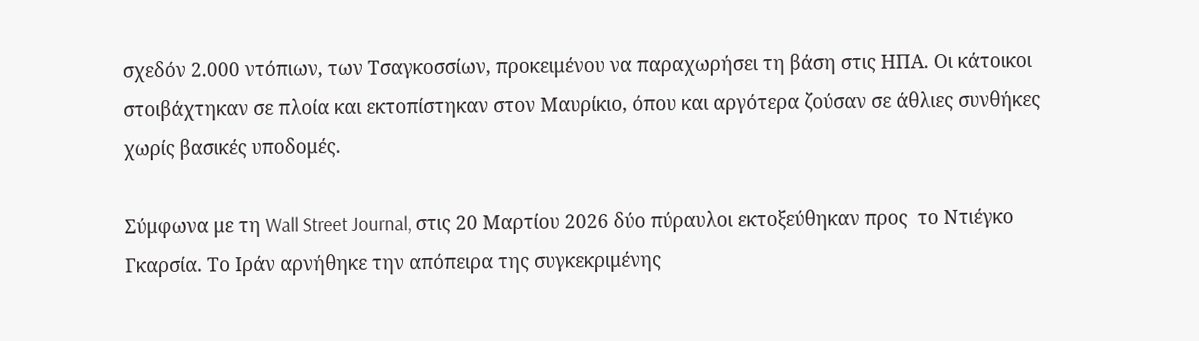σχεδόν 2.000 ντόπιων, των Τσαγκοσσίων, προκειμένου να παραχωρήσει τη βάση στις ΗΠΑ. Οι κάτοικοι στοιβάχτηκαν σε πλοία και εκτοπίστηκαν στον Μαυρίκιο, όπου και αργότερα ζούσαν σε άθλιες συνθήκες χωρίς βασικές υποδομές.

Σύμφωνα με τη Wall Street Journal, στις 20 Μαρτίου 2026 δύο πύραυλοι εκτοξεύθηκαν προς  το Ντιέγκο Γκαρσία. Το Ιράν αρνήθηκε την απόπειρα της συγκεκριμένης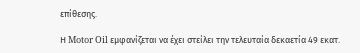επίθεσης.

Η Motor Oil εμφανίζεται να έχει στείλει την τελευταία δεκαετία 49 εκατ.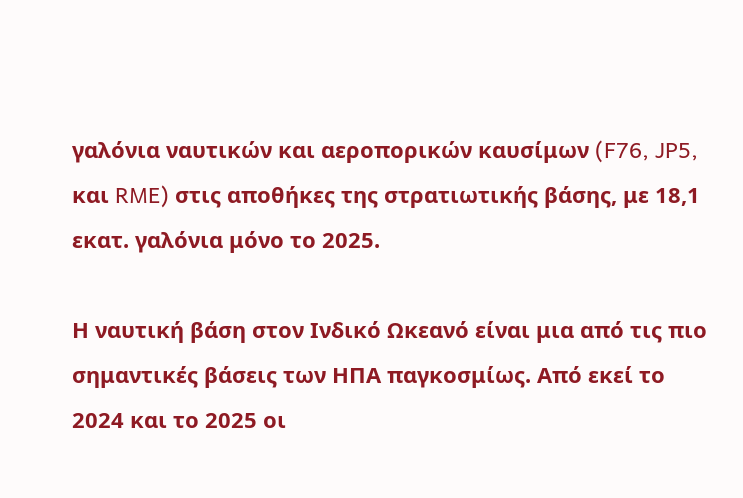γαλόνια ναυτικών και αεροπορικών καυσίμων (F76, JP5, και RME) στις αποθήκες της στρατιωτικής βάσης, με 18,1 εκατ. γαλόνια μόνο το 2025.

Η ναυτική βάση στον Ινδικό Ωκεανό είναι μια από τις πιο σημαντικές βάσεις των ΗΠΑ παγκοσμίως. Από εκεί το 2024 και το 2025 οι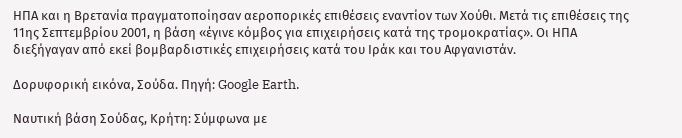ΗΠΑ και η Βρετανία πραγματοποίησαν αεροπορικές επιθέσεις εναντίον των Χούθι. Μετά τις επιθέσεις της 11ης Σεπτεμβρίου 2001, η βάση «έγινε κόμβος για επιχειρήσεις κατά της τρομοκρατίας». Οι ΗΠΑ διεξήγαγαν από εκεί βομβαρδιστικές επιχειρήσεις κατά του Ιράκ και του Αφγανιστάν.

Δορυφορική εικόνα, Σούδα. Πηγή: Google Earth.

Ναυτική βάση Σούδας, Κρήτη: Σύμφωνα με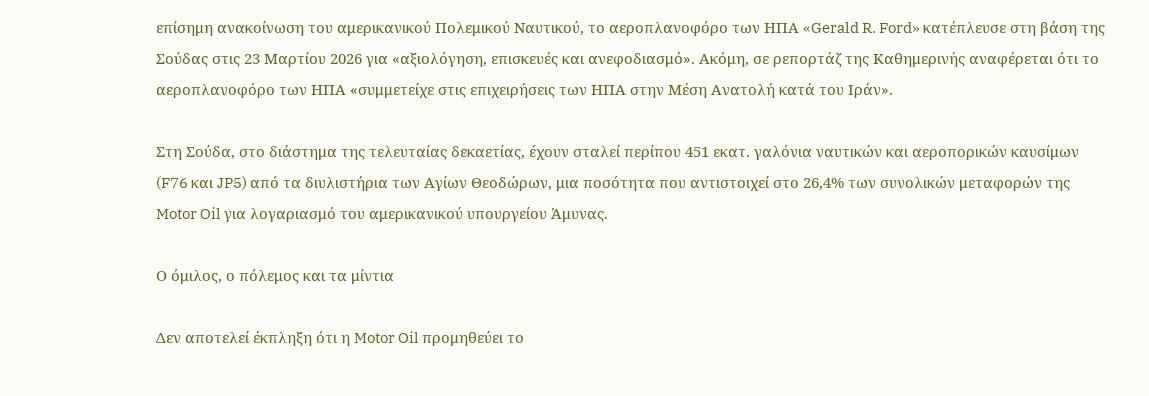επίσημη ανακοίνωση του αμερικανικού Πολεμικού Ναυτικού, το αεροπλανοφόρο των ΗΠΑ «Gerald R. Ford» κατέπλευσε στη βάση της Σούδας στις 23 Μαρτίου 2026 για «αξιολόγηση, επισκευές και ανεφοδιασμό». Ακόμη, σε ρεπορτάζ της Καθημερινής αναφέρεται ότι το αεροπλανοφόρο των ΗΠΑ «συμμετείχε στις επιχειρήσεις των ΗΠΑ στην Μέση Ανατολή κατά του Ιράν».

Στη Σούδα, στο διάστημα της τελευταίας δεκαετίας, έχουν σταλεί περίπου 451 εκατ. γαλόνια ναυτικών και αεροπορικών καυσίμων (F76 και JP5) από τα διυλιστήρια των Αγίων Θεοδώρων, μια ποσότητα που αντιστοιχεί στο 26,4% των συνολικών μεταφορών της Motor Oil για λογαριασμό του αμερικανικού υπουργείου Άμυνας.

Ο όμιλος, ο πόλεμος και τα μίντια

Δεν αποτελεί έκπληξη ότι η Motor Oil προμηθεύει το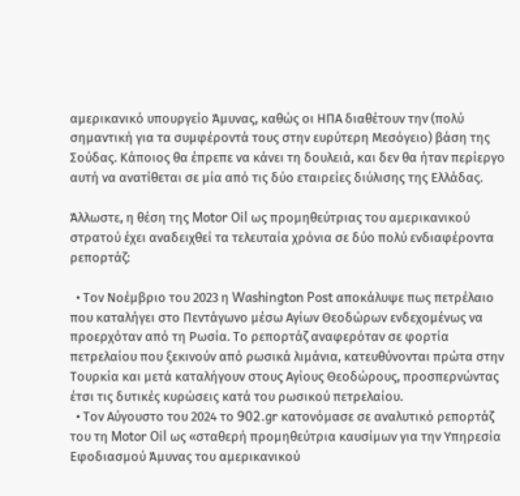αμερικανικό υπουργείο Άμυνας, καθώς οι ΗΠΑ διαθέτουν την (πολύ σημαντική για τα συμφέροντά τους στην ευρύτερη Μεσόγειο) βάση της Σούδας. Κάποιος θα έπρεπε να κάνει τη δουλειά, και δεν θα ήταν περίεργο αυτή να ανατίθεται σε μία από τις δύο εταιρείες διύλισης της Ελλάδας.

Άλλωστε, η θέση της Motor Oil ως προμηθεύτριας του αμερικανικού στρατού έχει αναδειχθεί τα τελευταία χρόνια σε δύο πολύ ενδιαφέροντα ρεπορτάζ:

  • Τον Νοέμβριο του 2023 η Washington Post αποκάλυψε πως πετρέλαιο που καταλήγει στο Πεντάγωνο μέσω Αγίων Θεοδώρων ενδεχομένως να προερχόταν από τη Ρωσία. Το ρεπορτάζ αναφερόταν σε φορτία πετρελαίου που ξεκινούν από ρωσικά λιμάνια, κατευθύνονται πρώτα στην Τουρκία και μετά καταλήγουν στους Αγίους Θεοδώρους, προσπερνώντας έτσι τις δυτικές κυρώσεις κατά του ρωσικού πετρελαίου.
  • Τον Αύγουστο του 2024 το 902.gr κατονόμασε σε αναλυτικό ρεπορτάζ του τη Motor Oil ως «σταθερή προμηθεύτρια καυσίμων για την Υπηρεσία Εφοδιασμού Άμυνας του αμερικανικού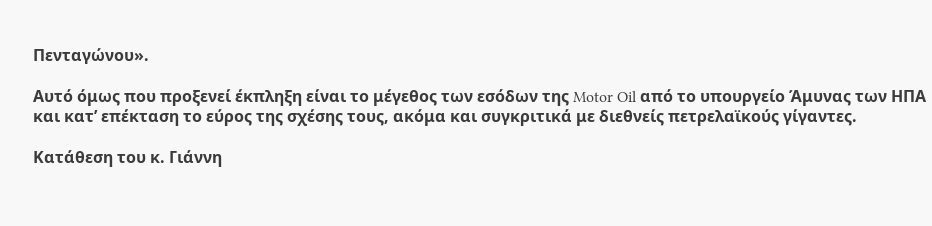Πενταγώνου».

Αυτό όμως που προξενεί έκπληξη είναι το μέγεθος των εσόδων της Motor Oil από το υπουργείο Άμυνας των ΗΠΑ και κατ’ επέκταση το εύρος της σχέσης τους, ακόμα και συγκριτικά με διεθνείς πετρελαϊκούς γίγαντες.

Κατάθεση του κ. Γιάννη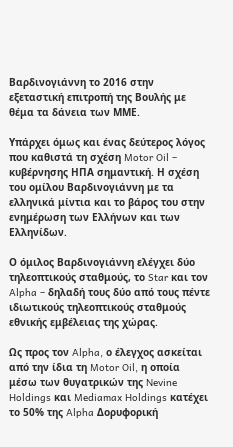Βαρδινογιάννη το 2016 στην εξεταστική επιτροπή της Βουλής με θέμα τα δάνεια των ΜΜΕ.

Υπάρχει όμως και ένας δεύτερος λόγος που καθιστά τη σχέση Motor Oil – κυβέρνησης ΗΠΑ σημαντική. Η σχέση του ομίλου Βαρδινογιάννη με τα ελληνικά μίντια και το βάρος του στην ενημέρωση των Ελλήνων και των Ελληνίδων.

Ο όμιλος Βαρδινογιάννη ελέγχει δύο τηλεοπτικούς σταθμούς, το Star και τον Alpha – δηλαδή τους δύο από τους πέντε ιδιωτικούς τηλεοπτικούς σταθμούς εθνικής εμβέλειας της χώρας.

Ως προς τον Alpha, ο έλεγχος ασκείται από την ίδια τη Motor Oil, η οποία μέσω των θυγατρικών της Nevine Holdings και Mediamax Holdings κατέχει το 50% της Alpha Δορυφορική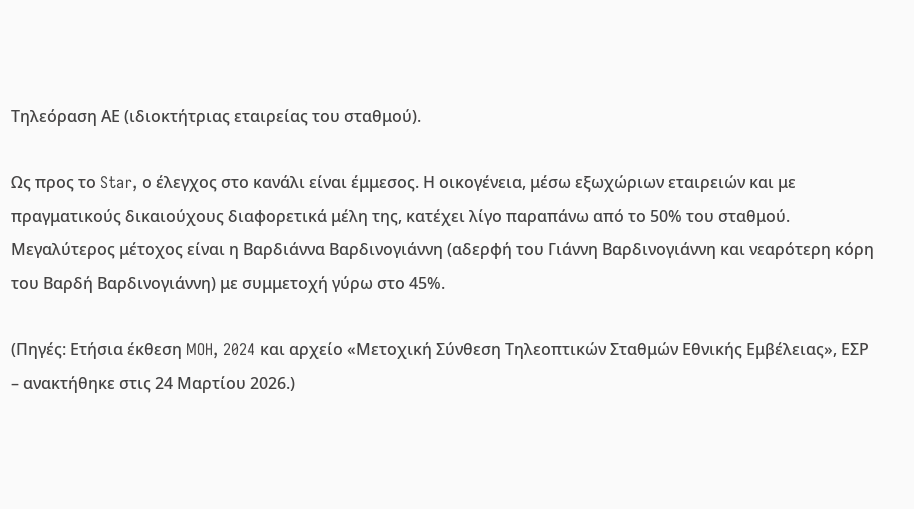Τηλεόραση ΑΕ (ιδιοκτήτριας εταιρείας του σταθμού).

Ως προς το Star, ο έλεγχος στο κανάλι είναι έμμεσος. Η οικογένεια, μέσω εξωχώριων εταιρειών και με πραγματικούς δικαιούχους διαφορετικά μέλη της, κατέχει λίγο παραπάνω από το 50% του σταθμού. Μεγαλύτερος μέτοχος είναι η Βαρδιάννα Βαρδινογιάννη (αδερφή του Γιάννη Βαρδινογιάννη και νεαρότερη κόρη του Βαρδή Βαρδινογιάννη) με συμμετοχή γύρω στο 45%.

(Πηγές: Ετήσια έκθεση MOH, 2024 και αρχείο «Μετοχική Σύνθεση Τηλεοπτικών Σταθμών Εθνικής Εμβέλειας», ΕΣΡ – ανακτήθηκε στις 24 Μαρτίου 2026.)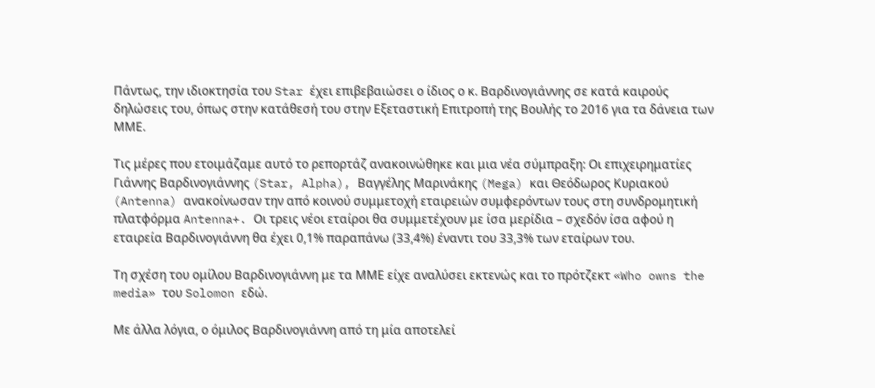Πάντως, την ιδιοκτησία του Star έχει επιβεβαιώσει ο ίδιος ο κ. Βαρδινογιάννης σε κατά καιρούς δηλώσεις του, όπως στην κατάθεσή του στην Εξεταστική Επιτροπή της Βουλής το 2016 για τα δάνεια των ΜΜΕ.

Τις μέρες που ετοιμάζαμε αυτό το ρεπορτάζ ανακοινώθηκε και μια νέα σύμπραξη: Οι επιχειρηματίες Γιάννης Βαρδινογιάννης (Star, Alpha), Βαγγέλης Μαρινάκης (Mega) και Θεόδωρος Κυριακού (Antenna) ανακοίνωσαν την από κοινού συμμετοχή εταιρειών συμφερόντων τους στη συνδρομητική πλατφόρμα Antenna+. Οι τρεις νέοι εταίροι θα συμμετέχουν με ίσα μερίδια – σχεδόν ίσα αφού η εταιρεία Βαρδινογιάννη θα έχει 0,1% παραπάνω (33,4%) έναντι του 33,3% των εταίρων του.

Τη σχέση του ομίλου Βαρδινογιάννη με τα ΜΜΕ είχε αναλύσει εκτενώς και το πρότζεκτ «Who owns the media» του Solomon εδώ.

Με άλλα λόγια, ο όμιλος Βαρδινογιάννη από τη μία αποτελεί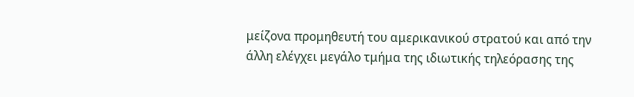μείζονα προμηθευτή του αμερικανικού στρατού και από την άλλη ελέγχει μεγάλο τμήμα της ιδιωτικής τηλεόρασης της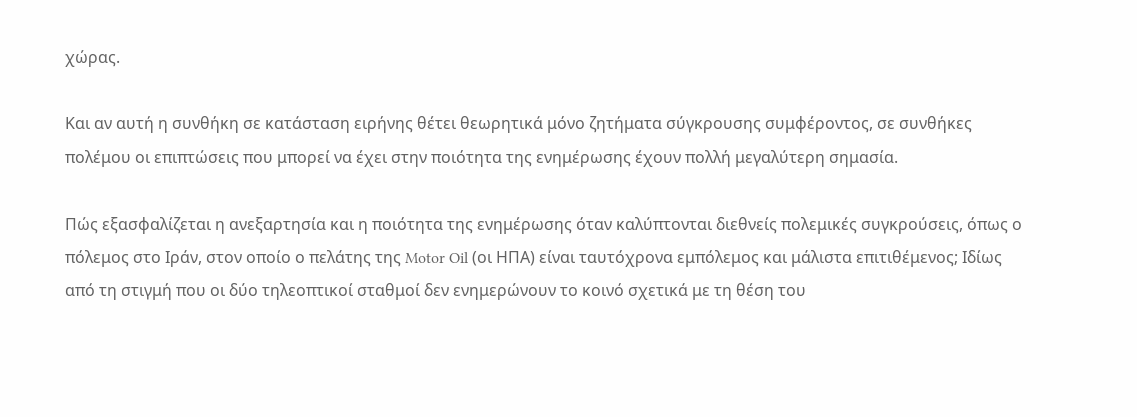χώρας.

Και αν αυτή η συνθήκη σε κατάσταση ειρήνης θέτει θεωρητικά μόνο ζητήματα σύγκρουσης συμφέροντος, σε συνθήκες πολέμου οι επιπτώσεις που μπορεί να έχει στην ποιότητα της ενημέρωσης έχουν πολλή μεγαλύτερη σημασία.

Πώς εξασφαλίζεται η ανεξαρτησία και η ποιότητα της ενημέρωσης όταν καλύπτονται διεθνείς πολεμικές συγκρούσεις, όπως ο πόλεμος στο Ιράν, στον οποίο ο πελάτης της Motor Oil (οι ΗΠΑ) είναι ταυτόχρονα εμπόλεμος και μάλιστα επιτιθέμενος; Ιδίως από τη στιγμή που οι δύο τηλεοπτικοί σταθμοί δεν ενημερώνουν το κοινό σχετικά με τη θέση του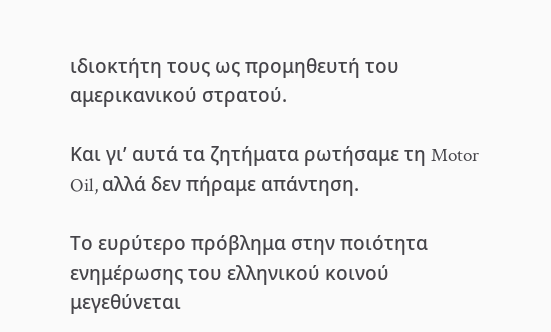ιδιοκτήτη τους ως προμηθευτή του αμερικανικού στρατού.

Και γι’ αυτά τα ζητήματα ρωτήσαμε τη Motor Oil, αλλά δεν πήραμε απάντηση.

Το ευρύτερο πρόβλημα στην ποιότητα ενημέρωσης του ελληνικού κοινού μεγεθύνεται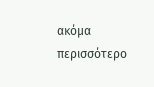ακόμα περισσότερο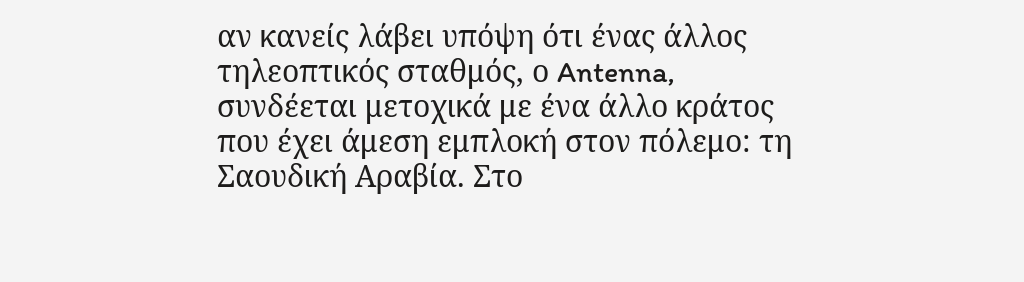αν κανείς λάβει υπόψη ότι ένας άλλος τηλεοπτικός σταθμός, ο Antenna, συνδέεται μετοχικά με ένα άλλο κράτος που έχει άμεση εμπλοκή στον πόλεμο: τη Σαουδική Αραβία. Στο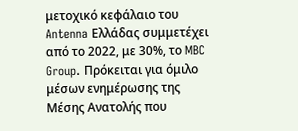μετοχικό κεφάλαιο του Antenna Ελλάδας συμμετέχει από το 2022, με 30%, το MBC Group. Πρόκειται για όμιλο μέσων ενημέρωσης της Μέσης Ανατολής που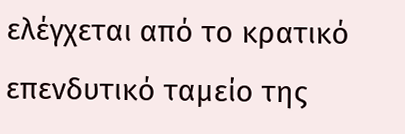ελέγχεται από το κρατικό επενδυτικό ταμείο της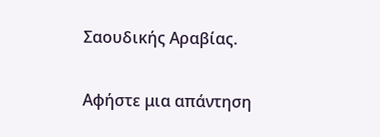Σαουδικής Αραβίας.

Αφήστε μια απάντηση